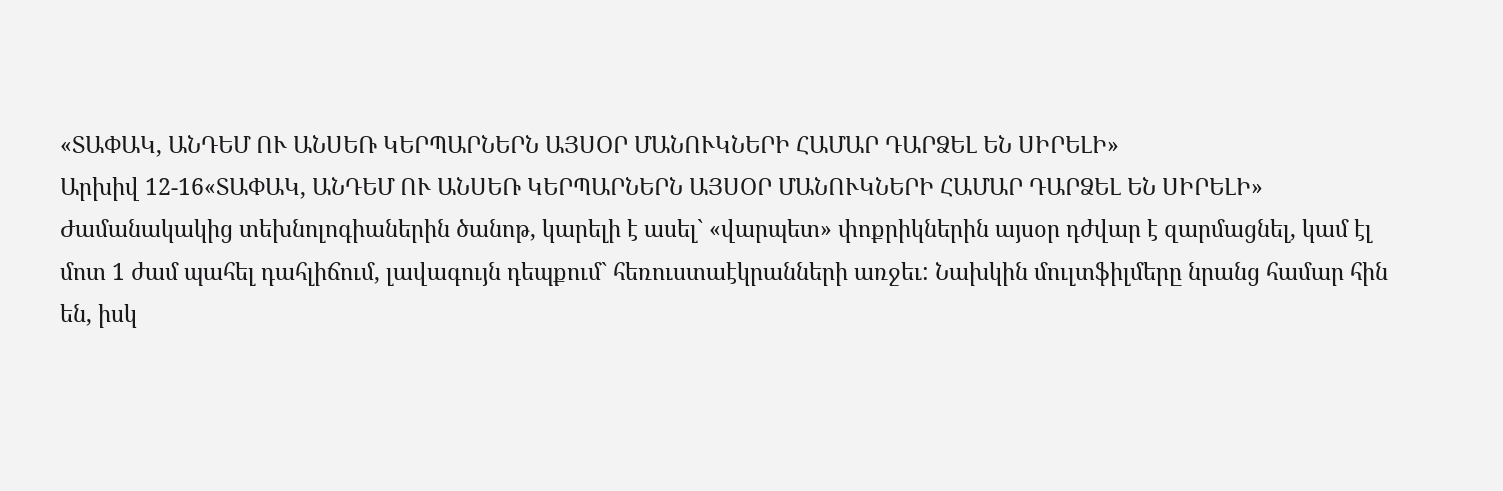«ՏԱՓԱԿ, ԱՆԴԵՄ ՈՒ ԱՆՍԵՌ ԿԵՐՊԱՐՆԵՐՆ ԱՅՍՕՐ ՄԱՆՈՒԿՆԵՐԻ ՀԱՄԱՐ ԴԱՐՁԵԼ ԵՆ ՍԻՐԵԼԻ»
Արխիվ 12-16«ՏԱՓԱԿ, ԱՆԴԵՄ ՈՒ ԱՆՍԵՌ ԿԵՐՊԱՐՆԵՐՆ ԱՅՍՕՐ ՄԱՆՈՒԿՆԵՐԻ ՀԱՄԱՐ ԴԱՐՁԵԼ ԵՆ ՍԻՐԵԼԻ»
Ժամանակակից տեխնոլոգիաներին ծանոթ, կարելի է ասել` «վարպետ» փոքրիկներին այսօր դժվար է զարմացնել, կամ էլ մոտ 1 ժամ պահել դահլիճում, լավագույն դեպքում` հեռուստաէկրանների առջեւ: Նախկին մուլտֆիլմերը նրանց համար հին են, իսկ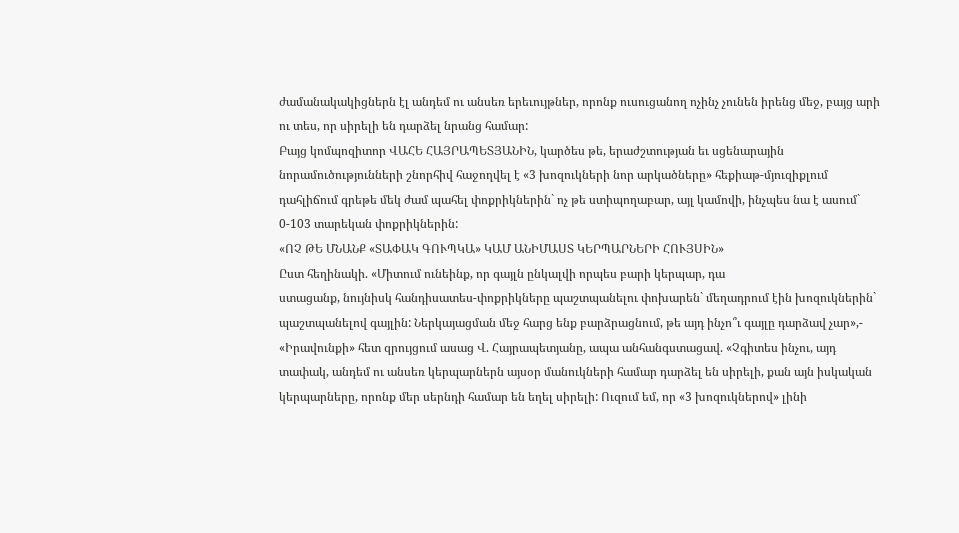ժամանակակիցներն էլ անդեմ ու անսեռ երեւույթներ, որոնք ուսուցանող ոչինչ չունեն իրենց մեջ, բայց արի ու տես, որ սիրելի են դարձել նրանց համար:
Բայց կոմպոզիտոր ՎԱՀԵ ՀԱՅՐԱՊԵՏՅԱՆԻՆ, կարծես թե, երաժշտության եւ սցենարային նորամուծությունների շնորհիվ հաջողվել է «3 խոզուկների նոր արկածները» հեքիաթ-մյուզիքլում դահլիճում գրեթե մեկ ժամ պահել փոքրիկներին` ոչ թե ստիպողաբար, այլ կամովի, ինչպես նա է ասում` 0-103 տարեկան փոքրիկներին:
«ՈՉ ԹԵ ՄՆԱՆՔ «ՏԱՓԱԿ ԳՈՒՊԿԱ» ԿԱՄ ԱՆԻՄԱՍՏ ԿԵՐՊԱՐՆԵՐԻ ՀՈՒՅՍԻՆ»
Ըստ հեղինակի. «Միտում ունեինք, որ գայլն ընկալվի որպես բարի կերպար, դա
ստացանք, նույնիսկ հանդիսատես-փոքրիկները պաշտպանելու փոխարեն` մեղադրում էին խոզուկներին` պաշտպանելով գայլին: Ներկայացման մեջ հարց ենք բարձրացնում, թե այդ ինչո՞ւ գայլը դարձավ չար»,- «Իրավունքի» հետ զրույցում ասաց Վ. Հայրապետյանը, ապա անհանգստացավ. «Չգիտես ինչու, այդ տափակ, անդեմ ու անսեռ կերպարներն այսօր մանուկների համար դարձել են սիրելի, քան այն իսկական կերպարները, որոնք մեր սերնդի համար են եղել սիրելի: Ուզում եմ, որ «3 խոզուկներով» լինի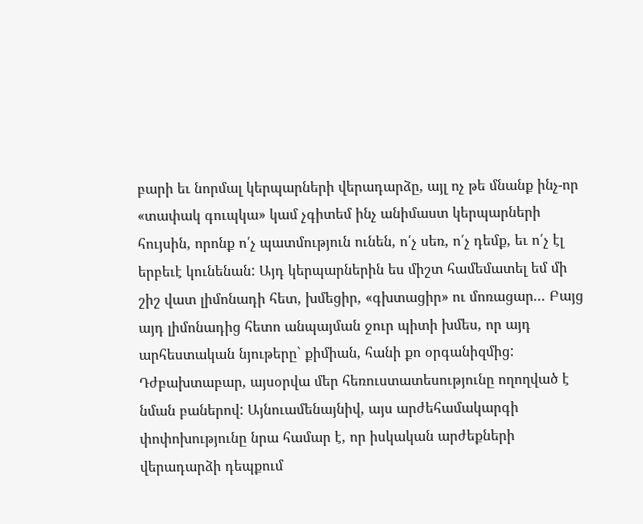բարի եւ նորմալ կերպարների վերադարձը, այլ ոչ թե մնանք ինչ-որ «տափակ գուպկա» կամ չգիտեմ ինչ անիմաստ կերպարների հույսին, որոնք ո՛չ պատմություն ունեն, ո՛չ սեռ, ո՛չ դեմք, եւ ո՛չ էլ երբեւէ կունենան: Այդ կերպարներին ես միշտ համեմատել եմ մի շիշ վատ լիմոնադի հետ, խմեցիր, «գխտացիր» ու մոռացար... Բայց այդ լիմոնադից հետո անպայման ջուր պիտի խմես, որ այդ արհեստական նյութերը` քիմիան, հանի քո օրգանիզմից: Դժբախտաբար, այսօրվա մեր հեռուստատեսությունը ողողված է նման բաներով: Այնուամենայնիվ, այս արժեհամակարգի փոփոխությունը նրա համար է, որ իսկական արժեքների վերադարձի դեպքում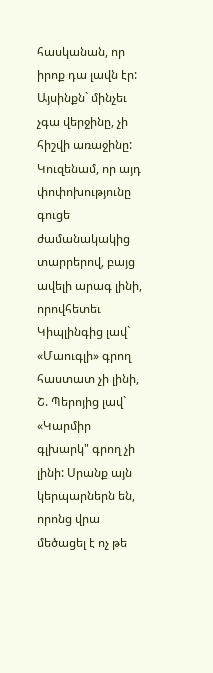հասկանան, որ իրոք դա լավն էր: Այսինքն` մինչեւ չգա վերջինը, չի հիշվի առաջինը: Կուզենամ, որ այդ փոփոխությունը գուցե ժամանակակից տարրերով, բայց ավելի արագ լինի, որովհետեւ Կիպլինգից լավ` «Մաուգլի» գրող հաստատ չի լինի, Շ. Պերոյից լավ` «Կարմիր գլխարկ" գրող չի լինի: Սրանք այն կերպարներն են, որոնց վրա մեծացել է ոչ թե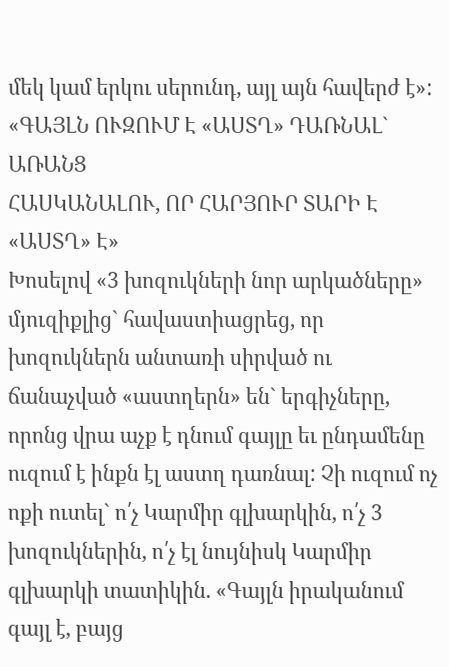մեկ կամ երկու սերունդ, այլ այն հավերժ է»:
«ԳԱՅԼՆ ՈՒԶՈՒՄ Է «ԱՍՏՂ» ԴԱՌՆԱԼ` ԱՌԱՆՑ
ՀԱՍԿԱՆԱԼՈՒ, ՈՐ ՀԱՐՅՈՒՐ ՏԱՐԻ Է «ԱՍՏՂ» Է»
Խոսելով «3 խոզուկների նոր արկածները» մյուզիքլից` հավաստիացրեց, որ խոզուկներն անտառի սիրված ու ճանաչված «աստղերն» են` երգիչները, որոնց վրա աչք է դնում գայլը եւ ընդամենը ուզում է ինքն էլ աստղ դառնալ: Չի ուզում ոչ ոքի ուտել` ո՛չ Կարմիր գլխարկին, ո՛չ 3 խոզուկներին, ո՛չ էլ նույնիսկ Կարմիր գլխարկի տատիկին. «Գայլն իրականում գայլ է, բայց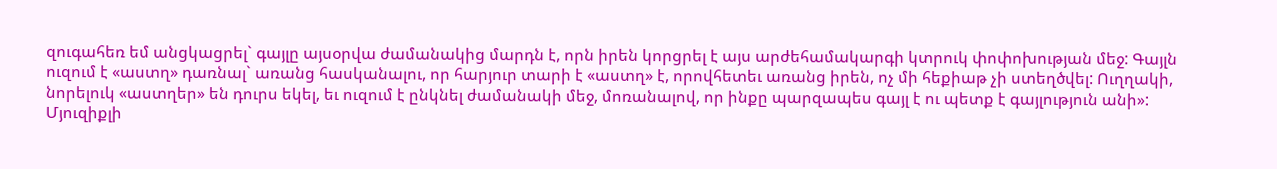զուգահեռ եմ անցկացրել` գայլը այսօրվա ժամանակից մարդն է, որն իրեն կորցրել է այս արժեհամակարգի կտրուկ փոփոխության մեջ: Գայլն ուզում է «աստղ» դառնալ` առանց հասկանալու, որ հարյուր տարի է «աստղ» է, որովհետեւ առանց իրեն, ոչ մի հեքիաթ չի ստեղծվել: Ուղղակի, նորելուկ «աստղեր» են դուրս եկել, եւ ուզում է ընկնել ժամանակի մեջ, մոռանալով, որ ինքը պարզապես գայլ է ու պետք է գայլություն անի»:
Մյուզիքլի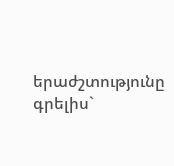երաժշտությունը գրելիս`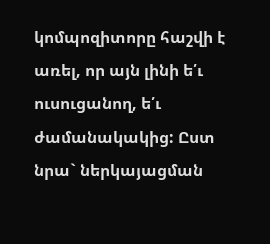կոմպոզիտորը հաշվի է առել, որ այն լինի ե՛ւ ուսուցանող, ե՛ւ ժամանակակից: Ըստ նրա` ներկայացման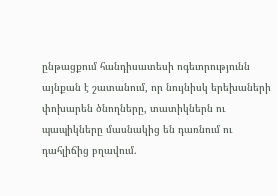ընթացքում հանդիսատեսի ոգեւորությունն այնքան է շատանում, որ նույնիսկ երեխաների փոխարեն ծնողները, տատիկներն ու պապիկները մասնակից են դառնում ու դահլիճից բղավում.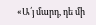«Ա՛յ մարդ, դե մի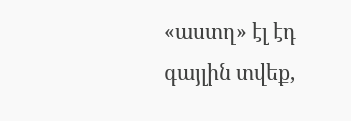«աստղ» էլ էդ գայլին տվեք,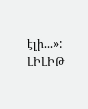էլի...»:
ԼԻԼԻԹ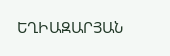ԵՂԻԱԶԱՐՅԱՆ